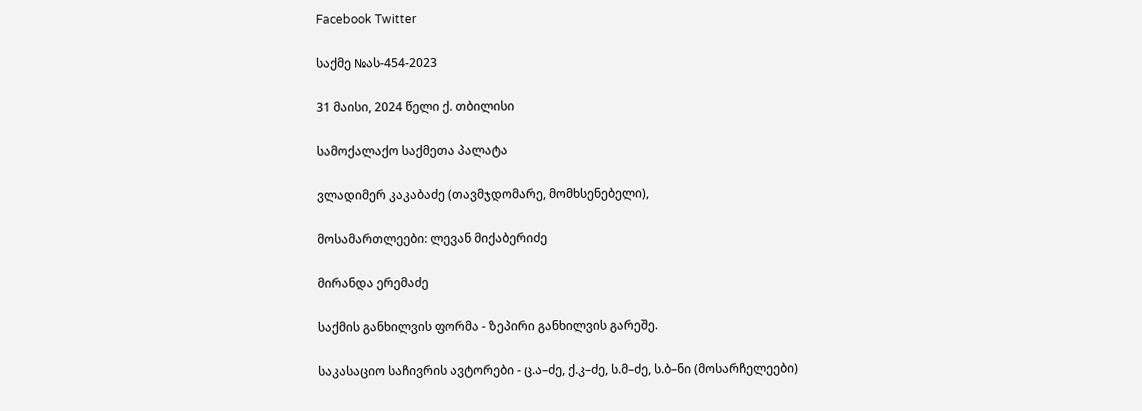Facebook Twitter

საქმე №ას-454-2023

31 მაისი, 2024 წელი ქ. თბილისი

სამოქალაქო საქმეთა პალატა

ვლადიმერ კაკაბაძე (თავმჯდომარე, მომხსენებელი),

მოსამართლეები: ლევან მიქაბერიძე

მირანდა ერემაძე

საქმის განხილვის ფორმა - ზეპირი განხილვის გარეშე.

საკასაციო საჩივრის ავტორები - ც.ა–ძე, ქ.კ–ძე, ს.მ–ძე, ს.ბ–ნი (მოსარჩელეები)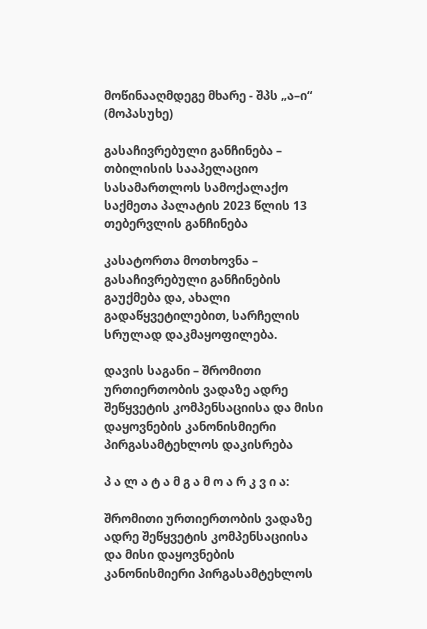მოწინააღმდეგე მხარე - შპს „ა–ი“ (მოპასუხე)

გასაჩივრებული განჩინება – თბილისის სააპელაციო სასამართლოს სამოქალაქო საქმეთა პალატის 2023 წლის 13 თებერვლის განჩინება

კასატორთა მოთხოვნა – გასაჩივრებული განჩინების გაუქმება და, ახალი გადაწყვეტილებით, სარჩელის სრულად დაკმაყოფილება.

დავის საგანი – შრომითი ურთიერთობის ვადაზე ადრე შეწყვეტის კომპენსაციისა და მისი დაყოვნების კანონისმიერი პირგასამტეხლოს დაკისრება

პ ა ლ ა ტ ა მ გ ა მ ო ა რ კ ვ ი ა:

შრომითი ურთიერთობის ვადაზე ადრე შეწყვეტის კომპენსაციისა და მისი დაყოვნების კანონისმიერი პირგასამტეხლოს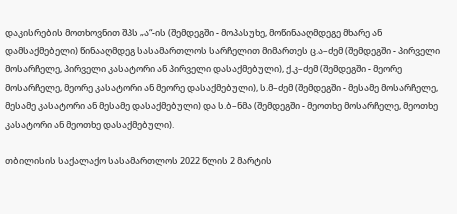დაკისრების მოთხოვნით შპს „ა“-ის (შემდეგში - მოპასუხე, მოწინააღმდეგე მხარე ან დამსაქმებელი) წინააღმდეგ სასამართლოს სარჩელით მიმართეს ც.ა–ძემ (შემდეგში - პირველი მოსარჩელე, პირველი კასატორი ან პირველი დასაქმებული), ქ.კ–ძემ (შემდეგში - მეორე მოსარჩელე, მეორე კასატორი ან მეორე დასაქმებული), ს.მ–ძემ (შემდეგში - მესამე მოსარჩელე, მესამე კასატორი ან მესამე დასაქმებული) და ს.ბ–ნმა (შემდეგში - მეოთხე მოსარჩელე, მეოთხე კასატორი ან მეოთხე დასაქმებული).

თბილისის საქალაქო სასამართლოს 2022 წლის 2 მარტის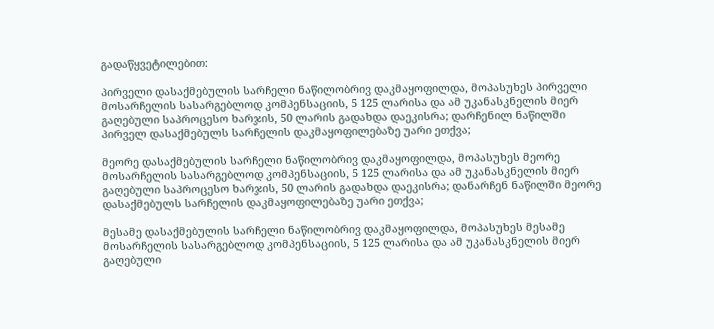გადაწყვეტილებით:

პირველი დასაქმებულის სარჩელი ნაწილობრივ დაკმაყოფილდა, მოპასუხეს პირველი მოსარჩელის სასარგებლოდ კომპენსაციის, 5 125 ლარისა და ამ უკანასკნელის მიერ გაღებული საპროცესო ხარჯის, 50 ლარის გადახდა დაეკისრა; დარჩენილ ნაწილში პირველ დასაქმებულს სარჩელის დაკმაყოფილებაზე უარი ეთქვა;

მეორე დასაქმებულის სარჩელი ნაწილობრივ დაკმაყოფილდა, მოპასუხეს მეორე მოსარჩელის სასარგებლოდ კომპენსაციის, 5 125 ლარისა და ამ უკანასკნელის მიერ გაღებული საპროცესო ხარჯის, 50 ლარის გადახდა დაეკისრა; დანარჩენ ნაწილში მეორე დასაქმებულს სარჩელის დაკმაყოფილებაზე უარი ეთქვა;

მესამე დასაქმებულის სარჩელი ნაწილობრივ დაკმაყოფილდა, მოპასუხეს მესამე მოსარჩელის სასარგებლოდ კომპენსაციის, 5 125 ლარისა და ამ უკანასკნელის მიერ გაღებული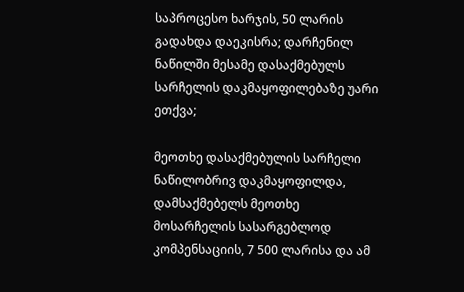საპროცესო ხარჯის, 50 ლარის გადახდა დაეკისრა; დარჩენილ ნაწილში მესამე დასაქმებულს სარჩელის დაკმაყოფილებაზე უარი ეთქვა;

მეოთხე დასაქმებულის სარჩელი ნაწილობრივ დაკმაყოფილდა, დამსაქმებელს მეოთხე მოსარჩელის სასარგებლოდ კომპენსაციის, 7 500 ლარისა და ამ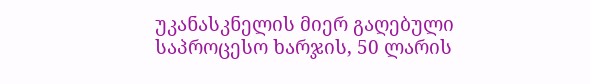უკანასკნელის მიერ გაღებული საპროცესო ხარჯის, 50 ლარის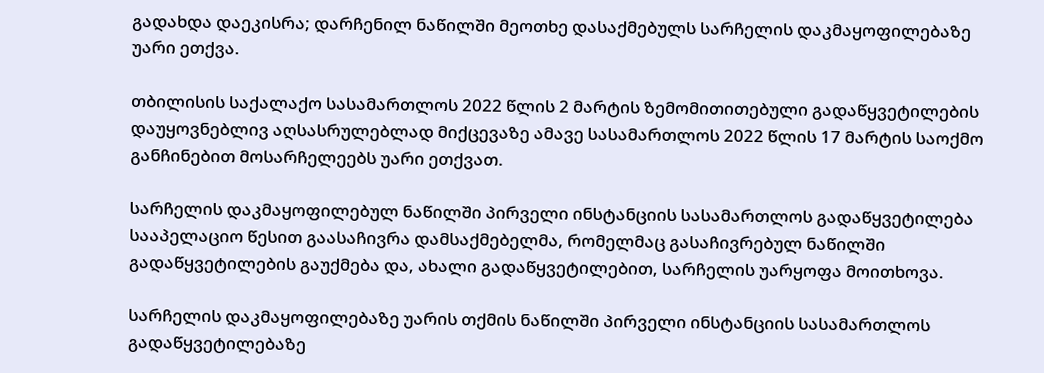გადახდა დაეკისრა; დარჩენილ ნაწილში მეოთხე დასაქმებულს სარჩელის დაკმაყოფილებაზე უარი ეთქვა.

თბილისის საქალაქო სასამართლოს 2022 წლის 2 მარტის ზემომითითებული გადაწყვეტილების დაუყოვნებლივ აღსასრულებლად მიქცევაზე ამავე სასამართლოს 2022 წლის 17 მარტის საოქმო განჩინებით მოსარჩელეებს უარი ეთქვათ.

სარჩელის დაკმაყოფილებულ ნაწილში პირველი ინსტანციის სასამართლოს გადაწყვეტილება სააპელაციო წესით გაასაჩივრა დამსაქმებელმა, რომელმაც გასაჩივრებულ ნაწილში გადაწყვეტილების გაუქმება და, ახალი გადაწყვეტილებით, სარჩელის უარყოფა მოითხოვა.

სარჩელის დაკმაყოფილებაზე უარის თქმის ნაწილში პირველი ინსტანციის სასამართლოს გადაწყვეტილებაზე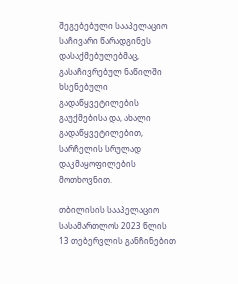შეგებებული სააპელაციო საჩივარი წარადგინეს დასაქმებულებმაც, გასაჩივრებულ ნაწილში ხსენებული გადაწყვეტილების გაუქმებისა და, ახალი გადაწყვეტილებით, სარჩელის სრულად დაკმაყოფილების მოთხოვნით.

თბილისის სააპელაციო სასამართლოს 2023 წლის 13 თებერვლის განჩინებით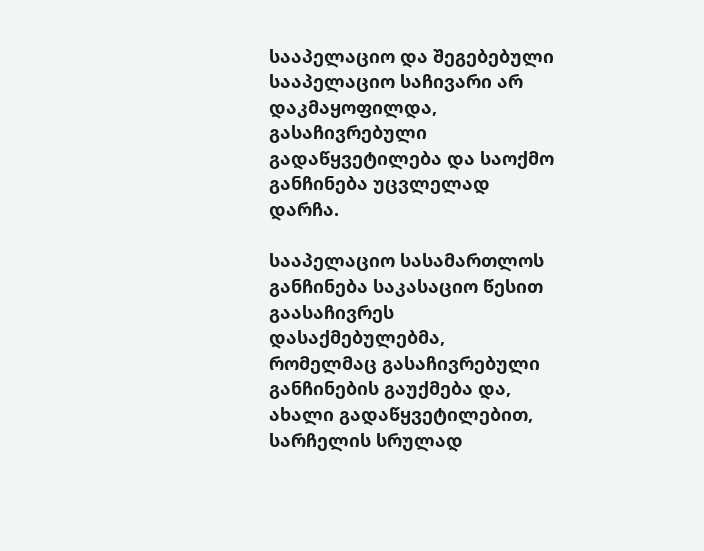სააპელაციო და შეგებებული სააპელაციო საჩივარი არ დაკმაყოფილდა, გასაჩივრებული გადაწყვეტილება და საოქმო განჩინება უცვლელად დარჩა.

სააპელაციო სასამართლოს განჩინება საკასაციო წესით გაასაჩივრეს დასაქმებულებმა, რომელმაც გასაჩივრებული განჩინების გაუქმება და, ახალი გადაწყვეტილებით, სარჩელის სრულად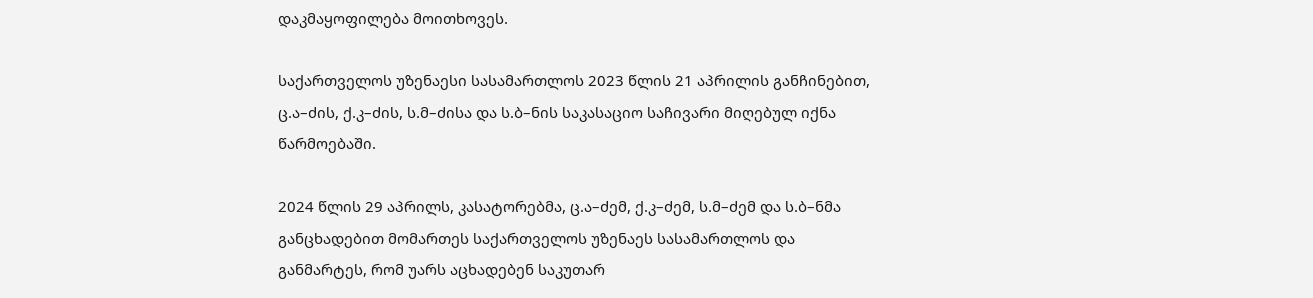დაკმაყოფილება მოითხოვეს.

საქართველოს უზენაესი სასამართლოს 2023 წლის 21 აპრილის განჩინებით, ც.ა–ძის, ქ.კ–ძის, ს.მ–ძისა და ს.ბ–ნის საკასაციო საჩივარი მიღებულ იქნა წარმოებაში.

2024 წლის 29 აპრილს, კასატორებმა, ც.ა–ძემ, ქ.კ–ძემ, ს.მ–ძემ და ს.ბ–ნმა განცხადებით მომართეს საქართველოს უზენაეს სასამართლოს და განმარტეს, რომ უარს აცხადებენ საკუთარ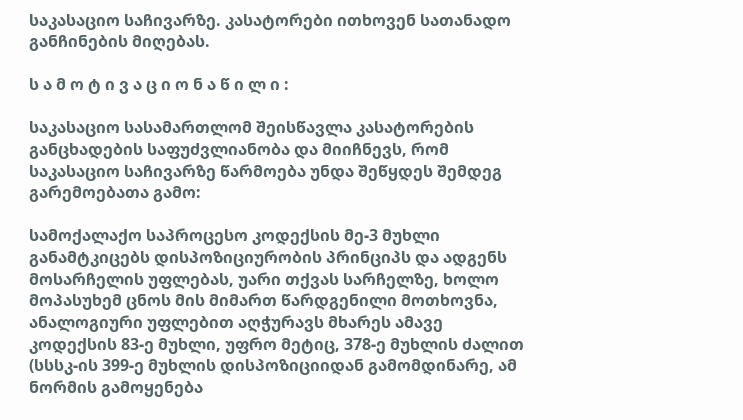საკასაციო საჩივარზე. კასატორები ითხოვენ სათანადო განჩინების მიღებას.

ს ა მ ო ტ ი ვ ა ც ი ო ნ ა წ ი ლ ი :

საკასაციო სასამართლომ შეისწავლა კასატორების განცხადების საფუძვლიანობა და მიიჩნევს, რომ საკასაციო საჩივარზე წარმოება უნდა შეწყდეს შემდეგ გარემოებათა გამო:

სამოქალაქო საპროცესო კოდექსის მე-3 მუხლი განამტკიცებს დისპოზიციურობის პრინციპს და ადგენს მოსარჩელის უფლებას, უარი თქვას სარჩელზე, ხოლო მოპასუხემ ცნოს მის მიმართ წარდგენილი მოთხოვნა, ანალოგიური უფლებით აღჭურავს მხარეს ამავე კოდექსის 83-ე მუხლი, უფრო მეტიც, 378-ე მუხლის ძალით (სსსკ-ის 399-ე მუხლის დისპოზიციიდან გამომდინარე, ამ ნორმის გამოყენება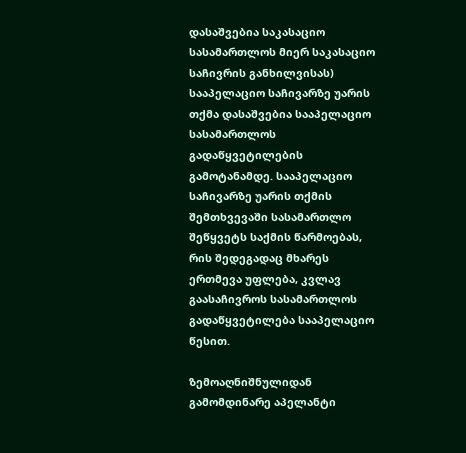დასაშვებია საკასაციო სასამართლოს მიერ საკასაციო საჩივრის განხილვისას) სააპელაციო საჩივარზე უარის თქმა დასაშვებია სააპელაციო სასამართლოს გადაწყვეტილების გამოტანამდე. სააპელაციო საჩივარზე უარის თქმის შემთხვევაში სასამართლო შეწყვეტს საქმის წარმოებას, რის შედეგადაც მხარეს ერთმევა უფლება, კვლავ გაასაჩივროს სასამართლოს გადაწყვეტილება სააპელაციო წესით.

ზემოაღნიშნულიდან გამომდინარე აპელანტი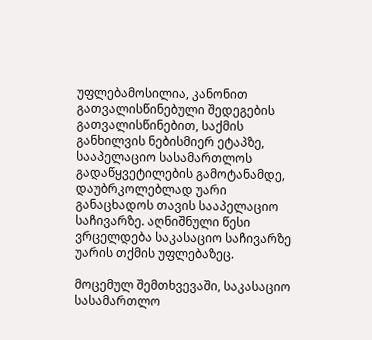უფლებამოსილია, კანონით გათვალისწინებული შედეგების გათვალისწინებით, საქმის განხილვის ნებისმიერ ეტაპზე, სააპელაციო სასამართლოს გადაწყვეტილების გამოტანამდე, დაუბრკოლებლად უარი განაცხადოს თავის სააპელაციო საჩივარზე. აღნიშნული წესი ვრცელდება საკასაციო საჩივარზე უარის თქმის უფლებაზეც.

მოცემულ შემთხვევაში, საკასაციო სასამართლო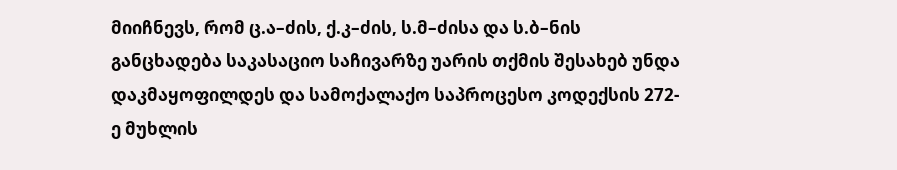მიიჩნევს, რომ ც.ა–ძის, ქ.კ–ძის, ს.მ–ძისა და ს.ბ–ნის განცხადება საკასაციო საჩივარზე უარის თქმის შესახებ უნდა დაკმაყოფილდეს და სამოქალაქო საპროცესო კოდექსის 272-ე მუხლის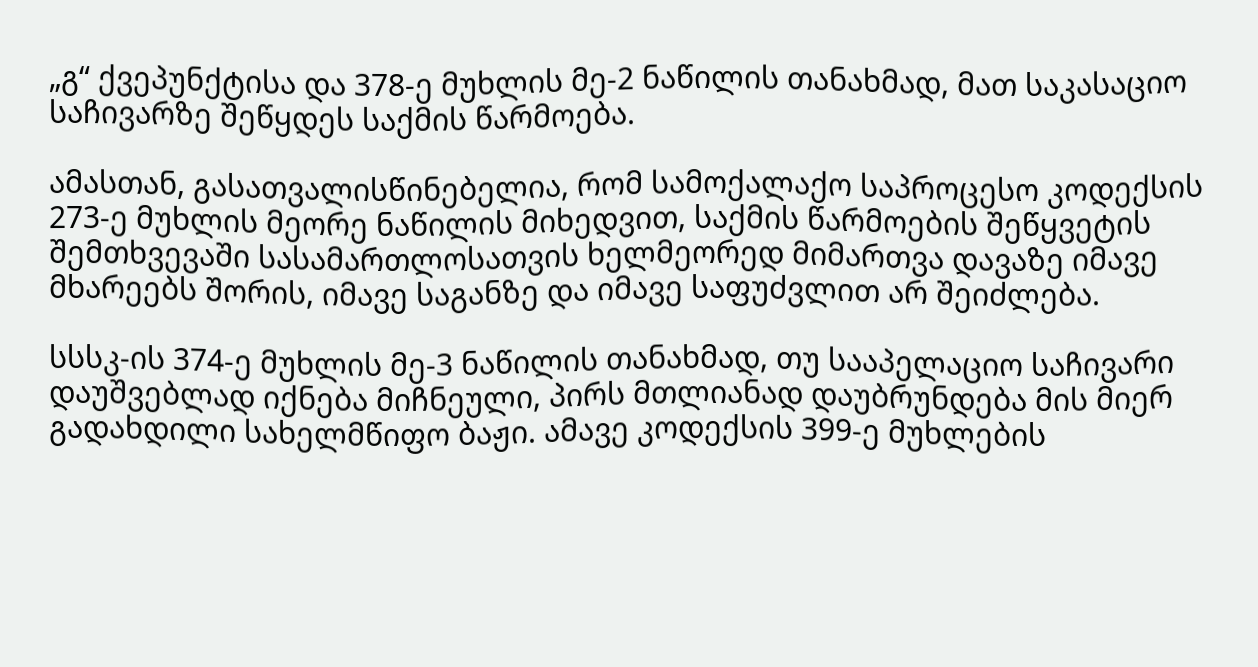„გ“ ქვეპუნქტისა და 378-ე მუხლის მე-2 ნაწილის თანახმად, მათ საკასაციო საჩივარზე შეწყდეს საქმის წარმოება.

ამასთან, გასათვალისწინებელია, რომ სამოქალაქო საპროცესო კოდექსის 273-ე მუხლის მეორე ნაწილის მიხედვით, საქმის წარმოების შეწყვეტის შემთხვევაში სასამართლოსათვის ხელმეორედ მიმართვა დავაზე იმავე მხარეებს შორის, იმავე საგანზე და იმავე საფუძვლით არ შეიძლება.

სსსკ-ის 374-ე მუხლის მე-3 ნაწილის თანახმად, თუ სააპელაციო საჩივარი დაუშვებლად იქნება მიჩნეული, პირს მთლიანად დაუბრუნდება მის მიერ გადახდილი სახელმწიფო ბაჟი. ამავე კოდექსის 399-ე მუხლების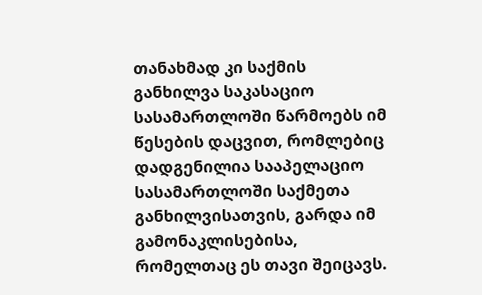თანახმად კი საქმის განხილვა საკასაციო სასამართლოში წარმოებს იმ წესების დაცვით, რომლებიც დადგენილია სააპელაციო სასამართლოში საქმეთა განხილვისათვის, გარდა იმ გამონაკლისებისა, რომელთაც ეს თავი შეიცავს.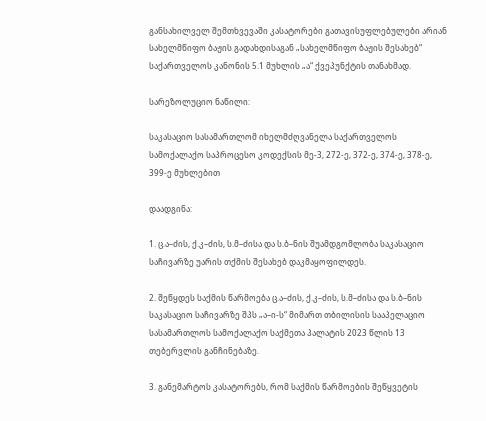განსახილველ შემთხვევაში კასატორები გათავისუფლებულები არიან სახელმწიფო ბაჟის გადახდისაგან „სახელმწიფო ბაჟის შესახებ“ საქართველოს კანონის 5.1 მუხლის „ა“ ქვეპუნქტის თანახმად.

სარეზოლუციო ნაწილი:

საკასაციო სასამართლომ იხელმძღვანელა საქართველოს სამოქალაქო საპროცესო კოდექსის მე-3, 272-ე, 372-ე, 374-ე, 378-ე, 399-ე მუხლებით

დაადგინა:

1. ც.ა–ძის, ქ.კ–ძის, ს.მ–ძისა და ს.ბ–ნის შუამდგომლობა საკასაციო საჩივარზე უარის თქმის შესახებ დაკმაყოფილდეს.

2. შეწყდეს საქმის წარმოება ც.ა–ძის, ქ.კ–ძის, ს.მ–ძისა და ს.ბ–ნის საკასაციო საჩივარზე შპს „ა–ი-ს“ მიმართ თბილისის სააპელაციო სასამართლოს სამოქალაქო საქმეთა პალატის 2023 წლის 13 თებერვლის განჩინებაზე.

3. განემარტოს კასატორებს, რომ საქმის წარმოების შეწყვეტის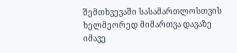შემთხვევაში სასამართლოსთვის ხელმეორედ მიმართვა დავაზე იმავე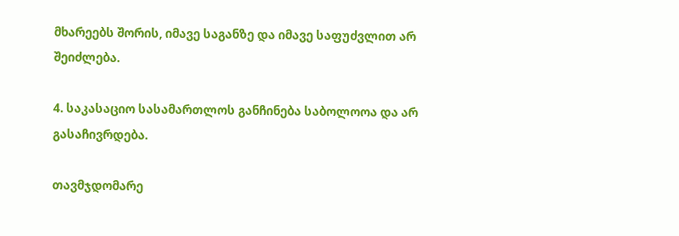მხარეებს შორის, იმავე საგანზე და იმავე საფუძვლით არ შეიძლება.

4. საკასაციო სასამართლოს განჩინება საბოლოოა და არ გასაჩივრდება.

თავმჯდომარე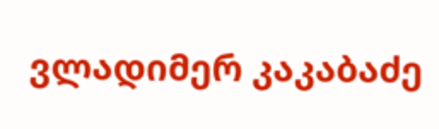ვლადიმერ კაკაბაძე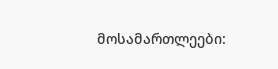მოსამართლეები: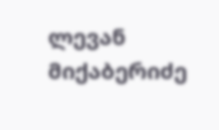ლევან მიქაბერიძე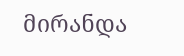მირანდა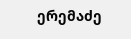ერემაძე